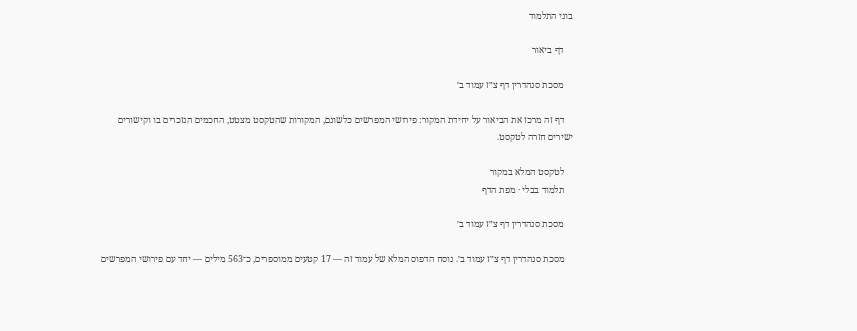בוני התלמוד

    דף ביאור

    מסכת סנהדרין דף צ״ז עמוד ב׳

    דף זה מרכז את הביאור על יחידת המקור: פירושי המפרשים כלשונם, המקורות שהטקסט מצטט, החכמים הנזכרים בו וקישורים ישירים חזרה לטקסט.

    לטקסט המלא במקור
    תלמוד בבלי · מפת הדף

    מסכת סנהדרין דף צ״ז עמוד ב׳

    מסכת סנהדרין דף צ״ז עמוד ב׳. נוסח הדפוס המלא של עמוד זה — 17 קטעים ממוספרים, כ־563 מילים — יחד עם פירושי המפרשים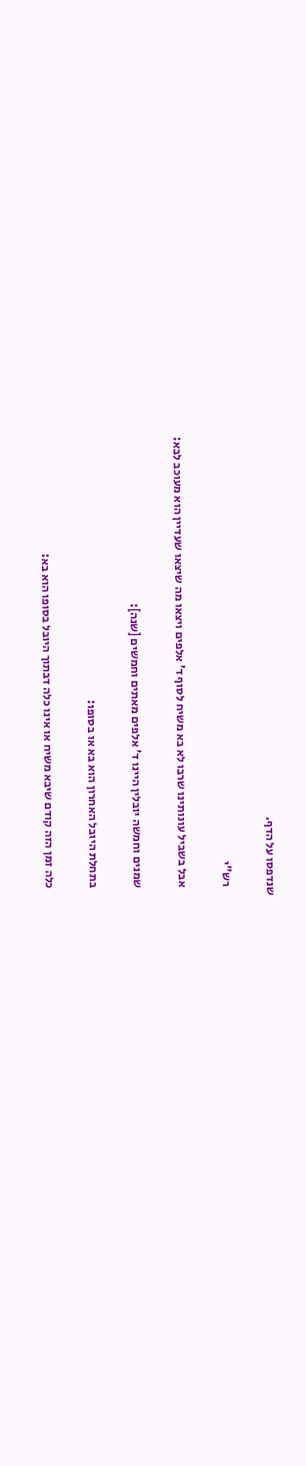שנדפסו על הדף.

    רש"י

    אבל בשביל עונותינו שרבו לא בא משיח לסוף ד' אלפים ויצאו מה שיצאו שעדיין הוא מעוכב לבא:

    שמנים וחמשה יובלין היינו ד' אלפים מאתים וחמשים [שנה]:

    בתחלת היובל האחרון הוא בא או בסופו:

    כלה זמן הזה קודם שיבא משיח או אינו כלה דבתוך היובל בסופו הוא בא: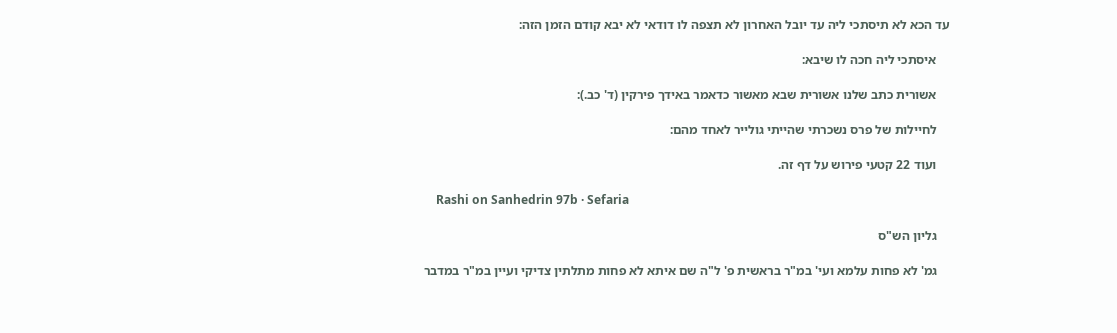עד הכא לא תיסתכי ליה עד יובל האחרון לא תצפה לו דודאי לא יבא קודם הזמן הזה:

    איסתכי ליה חכה לו שיבא:

    אשורית כתב שלנו אשורית שבא מאשור כדאמר באידך פירקין (ד' כב.):

    לחיילות של פרס נשכרתי שהייתי גולייר לאחד מהם:

    ועוד 22 קטעי פירוש על דף זה.

    Rashi on Sanhedrin 97b · Sefaria

    גליון הש"ס

    גמ' לא פחות עלמא ועי' במ"ר בראשית פ' ל"ה שם איתא לא פחות מתלתין צדיקי ועיין במ"ר במדבר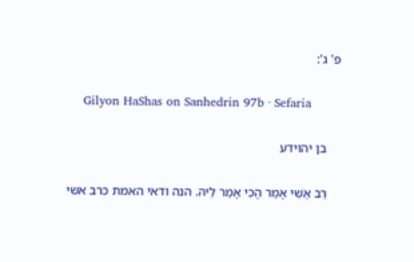פ' ג':

    Gilyon HaShas on Sanhedrin 97b · Sefaria

    בן יהוידע

    רַב אַשִׁי אָמַר הָכִי אָמַר לֵיהּ. הנה ודאי האמת כרב אשי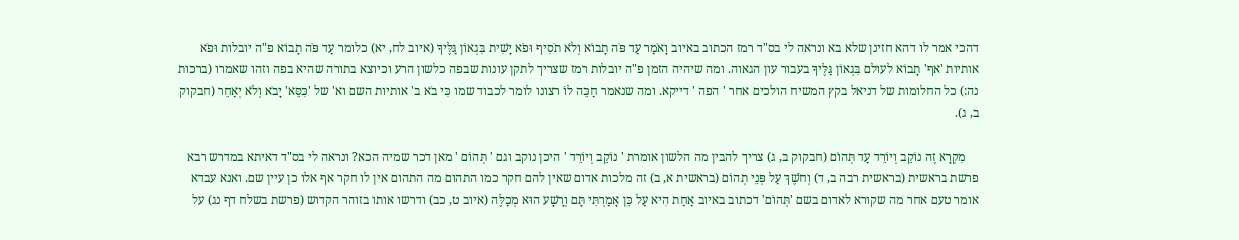דהכי אמר לו דהא חזינן שלא בא ונראה לי בס"ד רמז הכתוב באיוב וָאֹמַר עַד פֹּה תָבוֹא וְלֹא תֹסִיף וּפֹא יָשִׁית בִּגְאוֹן גַּלֶּיךָ (איוב לח, יא) כלומר עַד פֹּה תָבוֹא פ"ה יובלות וּפֹא אותיות 'אף' תָבוֹא לעולם בִּגְאוֹן גַּלֶּיךָ בעבור עון הגאוה. ומה שיהיה הזמן פ"ה יובלות רמז שצריך לתקן עונות שבפה כלשון הרע וכיוצא בתורה שהיא בפה וזהו שאמרו (ברכות נה:) כל החלומות של דניאל בקץ המשיח הולכים אחר ' הפה ' דייקא. ומה שנאמר חַכֵּה לוֹ רצונו לומר לכבוד שמו כִּי בֹא ב' אותיות השם וא' של 'כִּסֵּא' יָבֹא וְלֹא יְאַחֵר (חבקוק ב, ג).

    מִקְרָא זֶה נוֹקֵב וְיוֹרֵד עַד תְּהוֹם (חבקוק ב, ג) צריך להבין מה הלשון אומרת ' נוֹקֵב וְיוֹרֵד ' היכן נוקב וגם ' תְּהוֹם ' מאן דכר שמיה הכא? ונראה לי בס"ד דאיתא במדרש רבא פרשת בראשית (בראשית רבה ב, ד) וְחֹשֶׁךְ עַל פְּנֵי תְהוֹם (בראשית א, ב) זה מלכות אדום שאין להם חקר כמו התהום מה התהום אין לו חקר אף אלו כן עיין שם. ואנא עבדא אומר טעם אחר מה שקורא לאדום בשם 'תְּהוֹם' דכתוב באיוב אַחַת הִיא עַל כֵּן אָמַרְתִּי תָּם וְרָשָׁע הוּא מְכַלֶּה (איוב ט, כב) ודרשו אותו בזוהר הקדוש (פרשת בשלח דף נג) על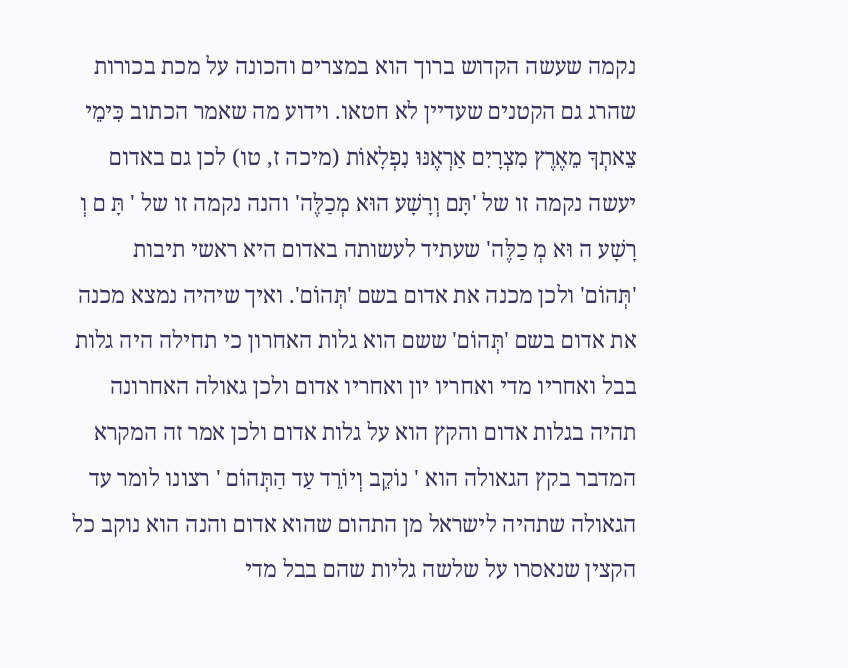נקמה שעשה הקדוש ברוך הוא במצרים והכונה על מכת בכורות שהרג גם הקטנים שעדיין לא חטאו. וידוע מה שאמר הכתוב כִּימֵי צֵאתְךָ מֵאֶרֶץ מִצְרָיִם אַרְאֶנּוּ נִפְלָאוֹת (מיכה ז, טו) לכן גם באדום יעשה נקמה זו של 'תָּם וְרָשָׁע הוּא מְכַלֶּה' והנה נקמה זו של ' תָּ ם וְ רָשָׁע ה וּא מְ כַלֶּה' שעתיד לעשותה באדום היא ראשי תיבות 'תְּהוֹם' ולכן מכנה את אדום בשם 'תְּהוֹם'. ואיך שיהיה נמצא מכנה את אדום בשם 'תְּהוֹם' ששם הוא גלות האחרון כי תחילה היה גלות בבל ואחריו מדי ואחריו יון ואחריו אדום ולכן גאולה האחרונה תהיה בגלות אדום והקץ הוא על גלות אדום ולכן אמר זה המקרא המדבר בקץ הגאולה הוא ' נוֹקֵב וְיוֹרֵד עַד הַתְּהוֹם ' רצונו לומר עד הגאולה שתהיה לישראל מן התהום שהוא אדום והנה הוא נוקב כל הקצין שנאסרו על שלשה גליות שהם בבל מדי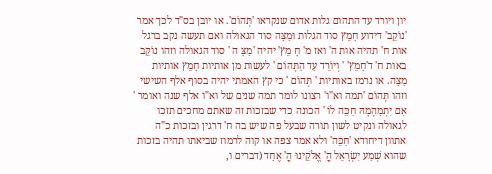יון ויורד עד התהום גלות אדום שנקראו 'תְּהוֹם'. או יובן בס"ד לכך אמר 'נוֹקֵב' דידוע חָמֵץ סוד הגלות וּמַצָּה סוד הגאולה ואם תעשה נקב ברגל אות ח' תהיה אות ה' ואז מ' חָ מֵץ' יהיה 'מַצָּ ה ' סוד הגאולה וזהו נוֹקֵב באות ח' ד'חָמֵץ' ' וְיוֹרֵד עַד הַתְּהוֹם ' לעשות מן אותיות חָמֵץ אותיות מַצָּה. או נרמז באותיות ' תְּהוֹם ' כי קץ האמתי יהיה בסוף אלף השישי וזהו תְּהוֹם 'תמה וא"ו' רצונו לומר תמה שנים של וא"ו אלף שנה ואומר ' אִם יִתְמַהְמָהּ חַכֵּה לוֹ ' הכונה כדי שבזכות זה שאתם מחכים תזכו לגאולה ונקיט לשון תורה שבעל פה שיש בה ח' דרגין ובזכות כ"ה אתוון דיחודא 'חַכֵּה' ולא אמר צפה או קוה לרמוז שביאתו תהיה בזכות שהוא שְׁמַע יִשְׂרָאֵל הֳ' אֱלֹקֵינוּ הֳ' אֶחָד (דברים ו,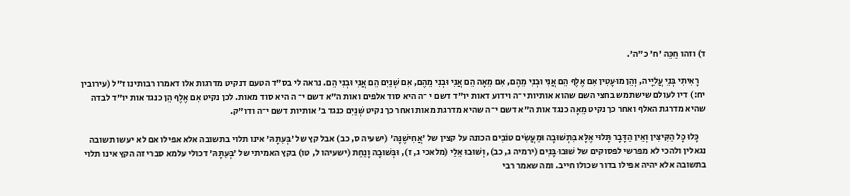ד) וזהו חַכֵּה 'ח' כ"ה'.

    רָאִיתִי בְּנֵי עֲלִיָּיה, וְהֵן מוּעָטִין אִם אֶלֶף הֵם אֲנִי וּבְנִי מֵהֶם, אִם מֵאָה הֵם אֲנִי וּבְנִי מֵהֶם, אִם שְׁנַיִם הֵם אֲנִי וּבְנִי הֵם. נראה לי בס"ד הטעם דנקיט מדרגות אלו דאמרו רבותינו ז"ל (עירובין יח:) דיו לעולם שישתמש בחצי השם שהוא אותיות י־ה וידוע דאות יו"ד דשם י ־ה היא סוד אלפים ואות ה"א דשם י־ ה היא סוד מאות. לכן נקיט אִם אֶלֶף הֵן כנגד אות יו"ד לבדה שהיא מדרגת האלף ואחר כך נקיט מֵאָה כנגד אות ה"א דשם י־ה שהיא מדרגת מאות ואחר כך נקיט שְׁנַיִם כנגד ב' אותיות דשם י־ה ודו"ק.

    כָּלוּ כָּל הַקִּיצִּין וְאֵין הַדָּבָר תָּלוּי אֶלָּא בִּתְשׁוּבָה וּמַעֲשִׂים טוֹבִים הכונה על קצין של 'אֲחִישֶׁנָּה' (ישעיה ס, כב) אבל קץ של 'בְּעִתָּהּ' אינו תלוי בתשובה אלא אפילו אם לא יעשו תשובה נגאלין ולהכי לא מפרשי לפסוקים של שׁוּבוּ בָּנִים (ירמיה ג, כב), וְשׁוּבוּ אֵלַי (מלאכי ג, ז), וּבְּשׁוּבָה וָנַחַת (ישעיהו ל, טו) בקץ האמיתי של 'בְּעִתָּהּ' דכולי עלמא סברי זה הקץ אינו תלוי בתשובה אלא יהיה אפילו בדור שכולו חייב. ומה שאמר רבי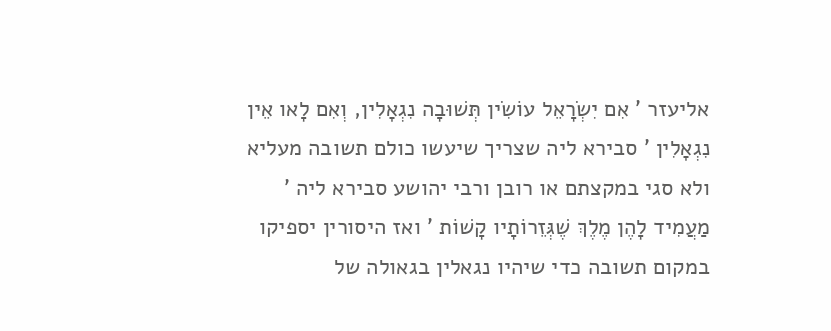אליעזר ' אִם יִשְׂרָאֵל עוֹשִׂין תְּשׁוּבָה נִגְאָלִין, וְאִם לָאו אֵין נִגְאָלִין ' סבירא ליה שצריך שיעשו כולם תשובה מעליא ולא סגי במקצתם או רובן ורבי יהושע סבירא ליה ' מַעֲמִיד לָהֶן מֶלֶךְ שֶׁגְּזֵרוֹתָיו קָשׁוֹת ' ואז היסורין יספיקו במקום תשובה כדי שיהיו נגאלין בגאולה של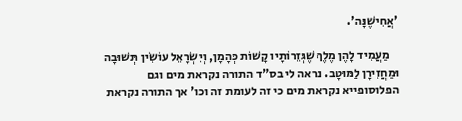'אֲחִישֶׁנָּה'.

    מַעֲמִיד לָהֶן מֶלֶךְ שֶׁגְּזֵרוֹתָיו קָשׁוֹת כְּהָמָן, וְיִשְׂרָאֵל עוֹשִׂין תְּשׁוּבָה וּמַחֲזִירָן לַמּוּטָב. נראה לי בס"ד התורה נקראת מים וגם הפלוסופייא נקראת מים כי זה לעומת זה וכו' אך התורה נקראת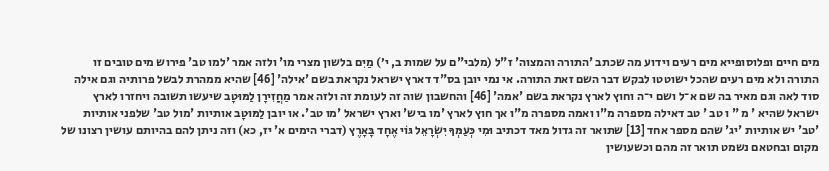מים חיים ופלוסופייא מים רעים וידוע מה שכתב 'התורה והמצוה' ז"ל (מלבי"ם על שמות ב, י׳) מַיִם בלשון מצרי מו' ולזה אמר 'למו טב' פירוש מים טובים זו התורה ולא מים רעים שהכל ישוטטו לבקש דבר השם זאת התורה. אי נמי יובן בס"ד דארץ ישראל נקראת בשם 'אילה' [46] שהיא ממהרת לבשל פרותיה וגם אילה סוד לאה וגם מאיר בה שם א־ל ושם י־ה וחוץ לארץ נקראת בשם 'אמה' [46] והחשבון שוה זה לעומת זה ולזה אמר מַחֲזִירָן לַמּוּטָב שיעשו תשובה ויחזרו לארץ ישראל שהיא ' מ " ו טב ' טב דאילה מספרה מ"ו ואמה מספרה מ"ו אך חוץ לארץ 'מו ביש' וארץ ישראל 'מו טב'. או יובן לַמּוּטָב אותיות 'מול טב' שלפני אותיות 'טב' יש אותיות 'יג' שהם מספר אחד [13] שתואר זה גדול מאד דכתיב וּמִי כְּעַמְּךָ יִשְׂרָאֵל גּוֹי אֶחָד בָּאָרֶץ (דברי הימים א' יז, כא) וזה ניתן להם בהיותם עושין רצונו של מקום ובחטאם נשמט תואר זה מהם וכשעושין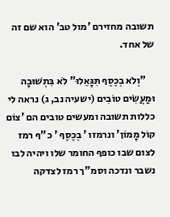תשובה מחזירם 'מול טב' הוא שם זה של אחד.

    "וְלֹא בְכֶסֶף תִּגָּאֵלוּ" לֹא בִּתְשׁוּבָה וּמַעֲשִׂים טוֹבִים (ישעיה נב, ג) נראה לי כללות תשובה ומעשים טובים הם 'צוֹם קוֹל מָמוֹן' ונרמזו ' בְכֶסֶף ' כ"ף רמז לצום שבו כופף החומר שלו ויהיה לבו נשבר ונדכה וסמ"ך רמז לצדקה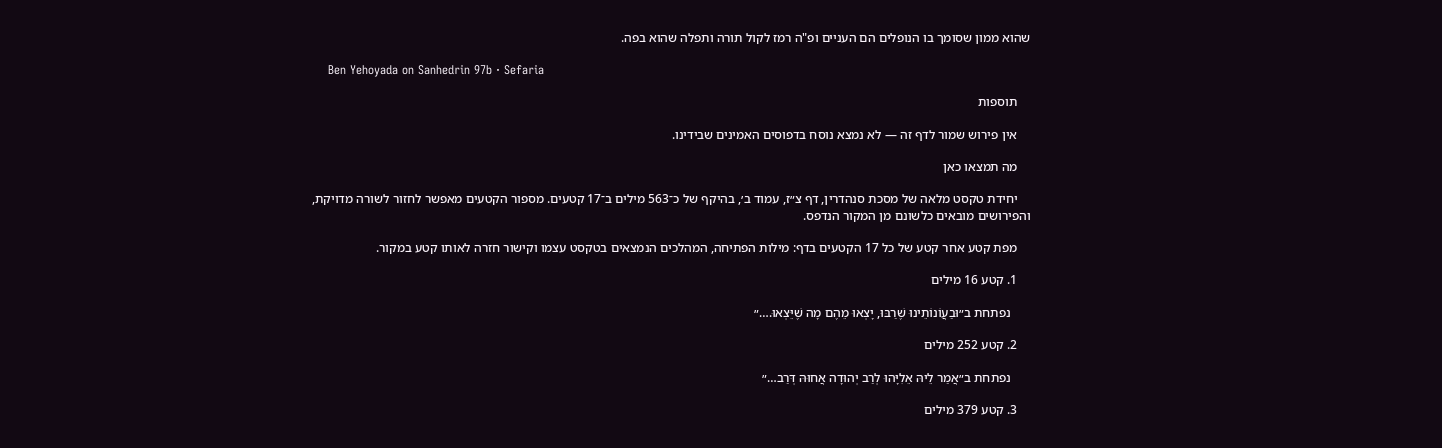שהוא ממון שסומך בו הנופלים הם העניים ופ"ה רמז לקול תורה ותפלה שהוא בפה.

    Ben Yehoyada on Sanhedrin 97b · Sefaria

    תוספות

    אין פירוש שמור לדף זה — לא נמצא נוסח בדפוסים האמינים שבידינו.

    מה תמצאו כאן

    יחידת טקסט מלאה של מסכת סנהדרין, דף צ״ז, עמוד ב׳, בהיקף של כ־563 מילים ב־17 קטעים. מספור הקטעים מאפשר לחזור לשורה מדויקת, והפירושים מובאים כלשונם מן המקור הנדפס.

    מפת קטע אחר קטע של כל 17 הקטעים בדף: מילות הפתיחה, המהלכים הנמצאים בטקסט עצמו וקישור חזרה לאותו קטע במקור.

    1. קטע 16 מילים

      נפתחת ב״וּבַעֲוֹנוֹתֵינוּ שֶׁרַבּוּ, יָצְאוּ מֵהֶם מָה שֶׁיֵּצְאוּ.…״

    2. קטע 252 מילים

      נפתחת ב״אֲמַר לֵיהּ אֵלִיָּהוּ לְרַב יְהוּדָה אֲחוּהּ דְּרַב…״

    3. קטע 379 מילים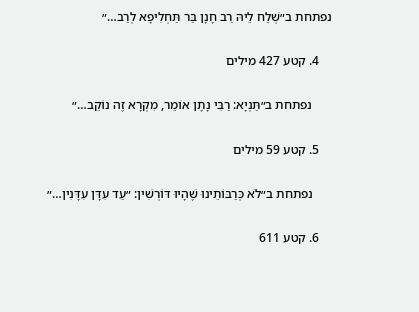נפתחת ב״שְׁלַח לֵיהּ רַב חָנָן בַּר תַּחְלִיפָא לְרַב…״

    4. קטע 427 מילים

      נפתחת ב״תַּנְיָא: רַבִּי נָתָן אוֹמֵר, מִקְרָא זֶה נוֹקֵב…״

    5. קטע 59 מילים

      נפתחת ב״לֹא כְּרַבּוֹתֵינוּ שֶׁהָיוּ דּוֹרְשִׁין: ״עַד עִדָּן עִדָּנִין…״

    6. קטע 611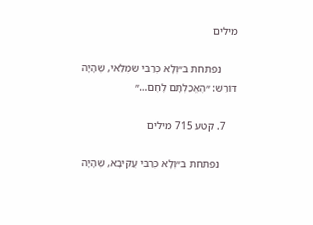מילים

      נפתחת ב״וְלָא כְּרַבִּי שִׂמְלַאי, שֶׁהָיָה דּוֹרֵשׁ: ״הֶאֱכַלְתָּם לֶחֶם…״

    7. קטע 715 מילים

      נפתחת ב״וְלָא כְּרַבִּי עֲקִיבָא, שֶׁהָיָה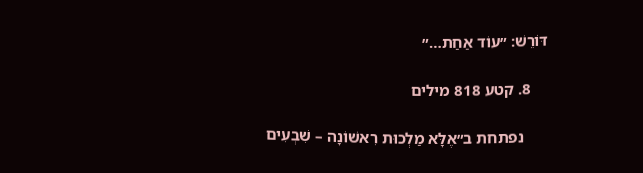דּוֹרֵשׁ: ״עוֹד אַחַת…״

    8. קטע 818 מילים

      נפתחת ב״אֶלָּא מַלְכוּת רִאשׁוֹנָה – שִׁבְעִים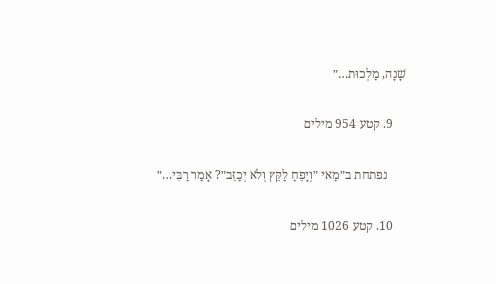שָׁנָה, מַלְכוּת…״

    9. קטע 954 מילים

      נפתחת ב״מַאי ״וְיָפֵחַ לַקֵּץ וְלֹא יְכַזֵּב״? אָמַר רַבִּי…״

    10. קטע 1026 מילים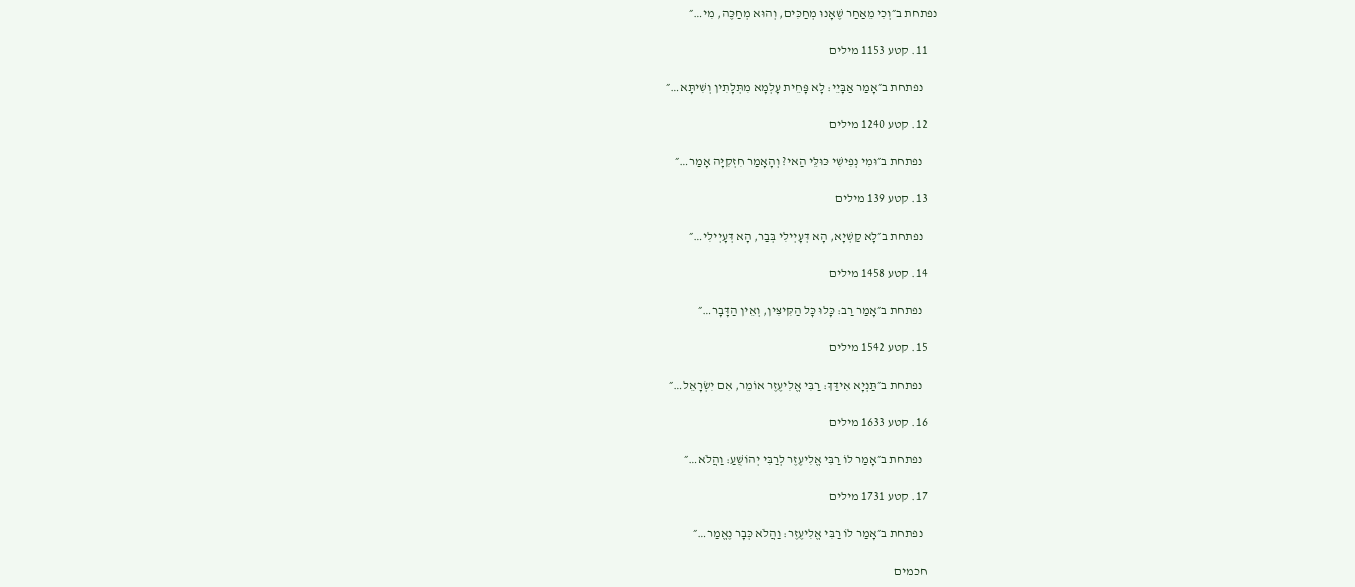נפתחת ב״וְכִי מֵאַחַר שֶׁאָנוּ מְחַכִּים, וְהוּא מְחַכֶּה, מִי…״

    11. קטע 1153 מילים

      נפתחת ב״אָמַר אַבָּיֵי: לָא פָּחֵית עָלְמָא מִתְּלָתִין וְשִׁיתָּא…״

    12. קטע 1240 מילים

      נפתחת ב״וּמִי נְפִישִׁי כּוּלֵּי הַאי? וְהָאָמַר חִזְקִיָּה אָמַר…״

    13. קטע 139 מילים

      נפתחת ב״לָא קַשְׁיָא, הָא דְּעָיְילִי בְּבַר, הָא דְּעָיְילִי…״

    14. קטע 1458 מילים

      נפתחת ב״אָמַר רַב: כָּלוּ כׇּל הַקִּיצִּין, וְאֵין הַדָּבָר…״

    15. קטע 1542 מילים

      נפתחת ב״תַּנְיָא אִידַּךְ: רַבִּי אֱלִיעֶזֶר אוֹמֵר, אִם יִשְׂרָאֵל…״

    16. קטע 1633 מילים

      נפתחת ב״אָמַר לוֹ רַבִּי אֱלִיעֶזֶר לְרַבִּי יְהוֹשֻׁעַ: וַהֲלֹא…״

    17. קטע 1731 מילים

      נפתחת ב״אָמַר לוֹ רַבִּי אֱלִיעֶזֶר: וַהֲלֹא כְּבָר נֶאֱמַר…״

    חכמים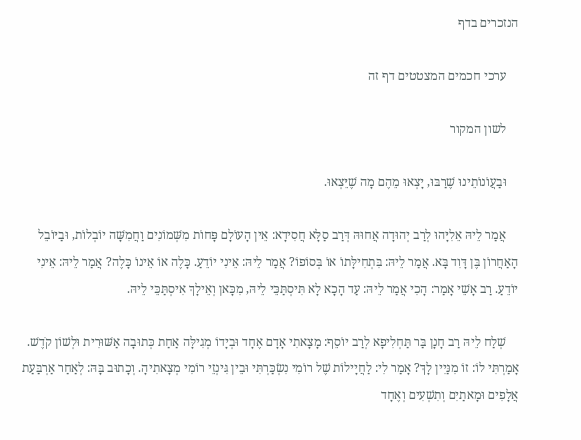הנזכרים בדף

    ערכי חכמים המצטטים דף זה

    לשון המקור

    וּבַעֲוֹנוֹתֵינוּ שֶׁרַבּוּ, יָצְאוּ מֵהֶם מָה שֶׁיֵּצְאוּ.

    אֲמַר לֵיהּ אֵלִיָּהוּ לְרַב יְהוּדָה אֲחוּהּ דְּרַב סַלָּא חֲסִידָא: אֵין הָעוֹלָם פָּחוֹת מִשְּׁמוֹנִים וַחֲמִשָּׁה יוֹבְלוֹת, וּבַיּוֹבֵל הָאַחֲרוֹן בֶּן דָּוִד בָּא. אֲמַר לֵיהּ: בִּתְחִילָּתוֹ אוֹ בְּסוֹפוֹ? אֲמַר לֵיהּ: אֵינִי יוֹדֵעַ. כָּלֶה אוֹ אֵינוֹ כָּלֶה? אֲמַר לֵיהּ: אֵינִי יוֹדֵעַ. רַב אָשֵׁי אָמַר: הָכִי אֲמַר לֵיהּ: עַד הָכָא לָא תִּיסְתַּכֵּי לֵיהּ, מִכָּאן וְאֵילָךְ אִיסְתַּכֵּי לֵיהּ.

    שְׁלַח לֵיהּ רַב חָנָן בַּר תַּחְלִיפָא לְרַב יוֹסֵף: מָצָאתִי אָדָם אֶחָד וּבְיָדוֹ מְגִילָּה אַחַת כְּתוּבָה אַשּׁוּרִית וּלְשׁוֹן קֹדֶשׁ. אָמַרְתִּי לוֹ: זוֹ מִנַּיִין לָךְ? אָמַר לִי: לַחֲיָילוֹת שֶׁל רוֹמִי נִשְׂכַּרְתִּי וּבֵין גִּינְזֵי רוֹמִי מְצָאתִיהָ. וְכָתוּב בָּהּ: לְאַחַר אַרְבַּעַת אֲלָפִים וּמָאתַיִם וְתִשְׁעִים וְאֶחָד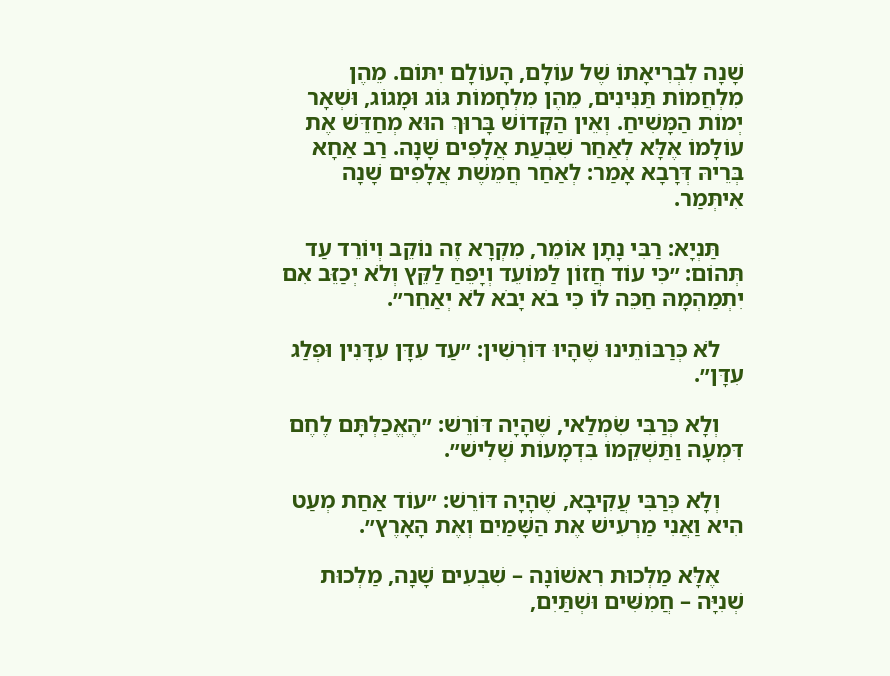שָׁנָה לִבְרִיאָתוֹ שֶׁל עוֹלָם, הָעוֹלָם יִתּוֹם. מֵהֶן מִלְחֲמוֹת תַּנִּינִים, מֵהֶן מִלְחָמוֹת גּוֹג וּמָגוֹג, וּשְׁאָר יְמוֹת הַמָּשִׁיחַ. וְאֵין הַקָּדוֹשׁ בָּרוּךְ הוּא מְחַדֵּשׁ אֶת עוֹלָמוֹ אֶלָּא לְאַחַר שִׁבְעַת אֲלָפִים שָׁנָה. רַב אַחָא בְּרֵיהּ דְּרָבָא אָמַר: לְאַחַר חֲמֵשֶׁת אֲלָפִים שָׁנָה אִיתְּמַר.

    תַּנְיָא: רַבִּי נָתָן אוֹמֵר, מִקְרָא זֶה נוֹקֵב וְיוֹרֵד עַד תְּהוֹם: ״כִּי עוֹד חֲזוֹן לַמּוֹעֵד וְיָפֵחַ לַקֵּץ וְלֹא יְכַזֵּב אִם יִתְמַהְמָהּ חַכֵּה לוֹ כִּי בֹא יָבֹא לֹא יְאַחֵר״.

    לֹא כְּרַבּוֹתֵינוּ שֶׁהָיוּ דּוֹרְשִׁין: ״עַד עִדָּן עִדָּנִין וּפְלַג עִדָּן״.

    וְלָא כְּרַבִּי שִׂמְלַאי, שֶׁהָיָה דּוֹרֵשׁ: ״הֶאֱכַלְתָּם לֶחֶם דִּמְעָה וַתַּשְׁקֵמוֹ בִּדְמָעוֹת שְׁלִישׁ״.

    וְלָא כְּרַבִּי עֲקִיבָא, שֶׁהָיָה דּוֹרֵשׁ: ״עוֹד אַחַת מְעַט הִיא וַאֲנִי מַרְעִישׁ אֶת הַשָּׁמַיִם וְאֶת הָאָרֶץ״.

    אֶלָּא מַלְכוּת רִאשׁוֹנָה – שִׁבְעִים שָׁנָה, מַלְכוּת שְׁנִיָּה – חֲמִשִּׁים וּשְׁתַּיִם,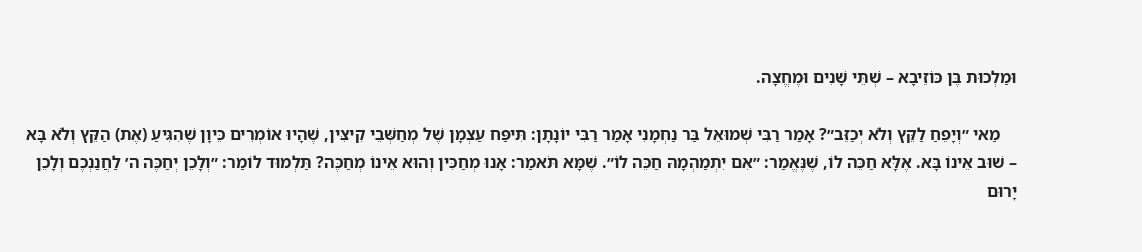וּמַלְכוּת בֶּן כּוֹזֵיבָא – שְׁתֵּי שָׁנִים וּמֶחֱצָה.

    מַאי ״וְיָפֵחַ לַקֵּץ וְלֹא יְכַזֵּב״? אָמַר רַבִּי שְׁמוּאֵל בַּר נַחְמָנִי אָמַר רַבִּי יוֹנָתָן: תִּיפַּח עַצְמָן שֶׁל מְחַשְּׁבֵי קִיצִּין, שֶׁהָיוּ אוֹמְרִים כֵּיוָן שֶׁהִגִּיעַ (אֶת) הַקֵּץ וְלֹא בָּא – שׁוּב אֵינוֹ בָּא. אֶלָּא חַכֵּה לוֹ, שֶׁנֶּאֱמַר: ״אִם יִתְמַהְמָהּ חַכֵּה לוֹ״. שֶׁמָּא תֹּאמַר: אָנוּ מְחַכִּין וְהוּא אֵינוֹ מְחַכֶּה? תַּלְמוּד לוֹמַר: ״וְלָכֵן יְחַכֶּה ה׳ לַחֲנַנְכֶם וְלָכֵן יָרוּם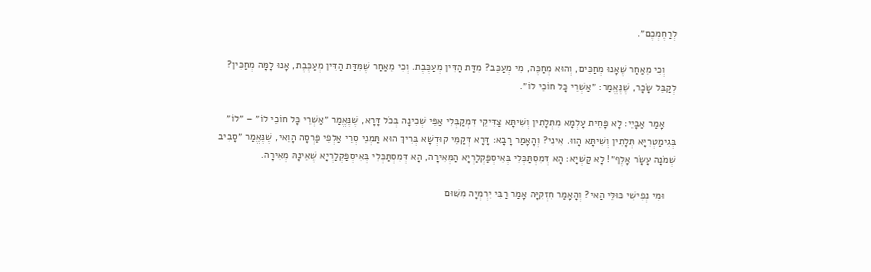לְרַחֶמְכֶם״.

    וְכִי מֵאַחַר שֶׁאָנוּ מְחַכִּים, וְהוּא מְחַכֶּה, מִי מְעַכֵּב? מִדַּת הַדִּין מְעַכֶּבֶת. וְכִי מֵאַחַר שֶׁמִּדַּת הַדִּין מְעַכֶּבֶת, אָנוּ לָמָּה מְחַכִּין? לְקַבֵּל שָׂכָר, שֶׁנֶּאֱמַר: ״אַשְׁרֵי כׇּל חוֹכֵי לוֹ״.

    אָמַר אַבָּיֵי: לָא פָּחֵית עָלְמָא מִתְּלָתִין וְשִׁיתָּא צַדִּיקֵי דִּמְקַבְּלִי אַפֵּי שְׁכִינָה בְּכֹל דָּרָא, שֶׁנֶּאֱמַר ״אַשְׁרֵי כׇּל חוֹכֵי לוֹ״ – ״לוֹ״ בְּגִימַטְרִיָּא תְּלָתִין וְשִׁיתָּא הָווּ. אִינִי? וְהָאָמַר רָבָא: דָּרָא דְּקַמֵּי קוּדְשָׁא בְּרִיךְ הוּא תַּמְנֵי סְרֵי אַלְפֵי פַּרְסָה הָוֵאי, שֶׁנֶּאֱמַר ״סָבִיב שְׁמֹנָה עָשָׂר אָלֶף״! לָא קַשְׁיָא: הָא דְּמִסְתַּכְּלִי בְּאִיסְפַּקְלַרְיָא הַמְּאִירָה, הָא דְּמִסְתַּכְּלִי בְּאִיסְפַּקְלַרְיָא שֶׁאֵינָהּ מְאִירָה.

    וּמִי נְפִישִׁי כּוּלֵּי הַאי? וְהָאָמַר חִזְקִיָּה אָמַר רַבִּי יִרְמְיָה מִשּׁוּם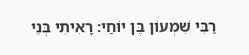רַבִּי שִׁמְעוֹן בֶּן יוֹחַי: רָאִיתִי בְּנֵי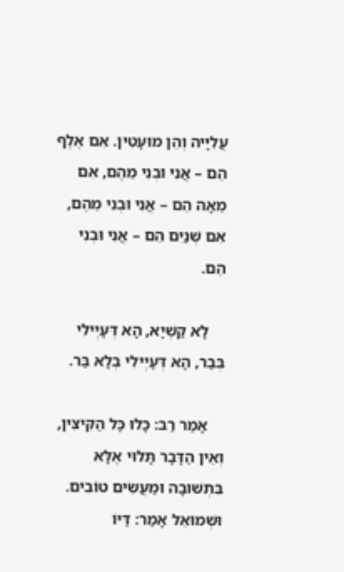עֲלִיָּיה וְהֵן מוּעָטִין. אִם אֶלֶף הֵם – אֲנִי וּבְנִי מֵהֶם, אִם מֵאָה הֵם – אֲנִי וּבְנִי מֵהֶם, אִם שְׁנַיִם הֵם – אֲנִי וּבְנִי הֵם.

    לָא קַשְׁיָא, הָא דְּעָיְילִי בְּבַר, הָא דְּעָיְילִי בְּלָא בַּר.

    אָמַר רַב: כָּלוּ כׇּל הַקִּיצִּין, וְאֵין הַדָּבָר תָּלוּי אֶלָּא בִּתְשׁוּבָה וּמַעֲשִׂים טוֹבִים. וּשְׁמוּאֵל אָמַר: דַּיּוֹ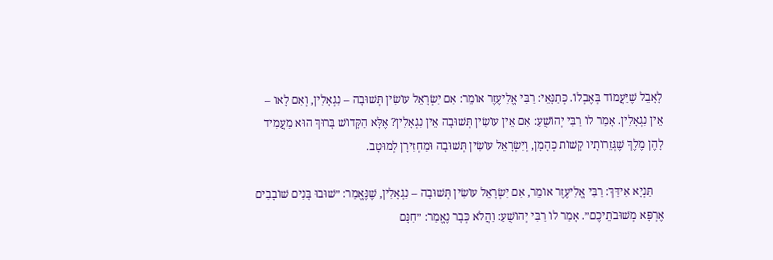לָאָבֵל שֶׁיַּעֲמוֹד בְּאֶבְלוֹ. כְּתַנָּאֵי: רַבִּי אֱלִיעֶזֶר אוֹמֵר: אִם יִשְׂרָאֵל עוֹשִׂין תְּשׁוּבָה – נִגְאָלִין, וְאִם לָאו – אֵין נִגְאָלִין. אָמַר לוֹ רַבִּי יְהוֹשֻׁעַ: אִם אֵין עוֹשִׂין תְּשׁוּבָה אֵין נִגְאָלִין? אֶלָּא הַקָּדוֹשׁ בָּרוּךְ הוּא מַעֲמִיד לָהֶן מֶלֶךְ שֶׁגְּזֵרוֹתָיו קָשׁוֹת כְּהָמָן, וְיִשְׂרָאֵל עוֹשִׂין תְּשׁוּבָה וּמַחְזִירָן לְמוּטָב.

    תַּנְיָא אִידַּךְ: רַבִּי אֱלִיעֶזֶר אוֹמֵר, אִם יִשְׂרָאֵל עוֹשִׂין תְּשׁוּבָה – נִגְאָלִין, שֶׁנֶּאֱמַר: ״שׁוּבוּ בָּנִים שׁוֹבָבִים אֶרְפָּא מְשׁוּבֹתֵיכֶם״. אָמַר לוֹ רַבִּי יְהוֹשֻׁעַ: וַהֲלֹא כְּבָר נֶאֱמַר: ״חִנָּם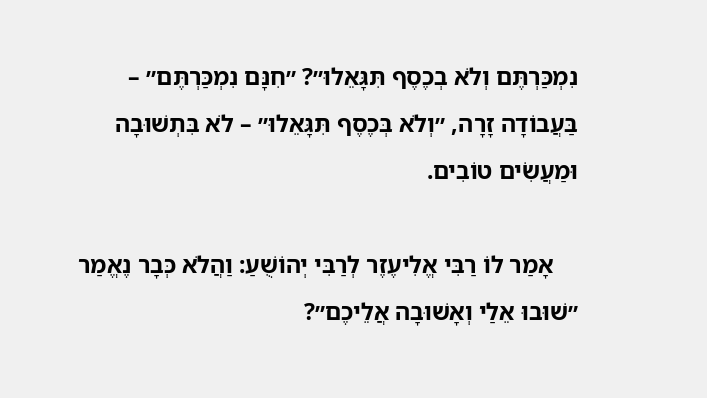נִמְכַּרְתֶּם וְלֹא בְכֶסֶף תִּגָּאֵלוּ״? ״חִנָּם נִמְכַּרְתֶּם״ – בַּעֲבוֹדָה זָרָה, ״וְלֹא בְּכֶסֶף תִּגָּאֵלוּ״ – לֹא בִּתְשׁוּבָה וּמַעֲשִׂים טוֹבִים.

    אָמַר לוֹ רַבִּי אֱלִיעֶזֶר לְרַבִּי יְהוֹשֻׁעַ: וַהֲלֹא כְּבָר נֶאֱמַר ״שׁוּבוּ אֵלַי וְאָשׁוּבָה אֲלֵיכֶם״?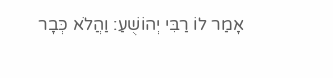אָמַר לוֹ רַבִּי יְהוֹשֻׁעַ: וַהֲלֹא כְּבָר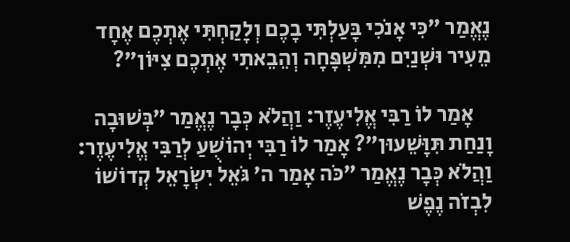נֶאֱמַר ״כִּי אָנֹכִי בָּעַלְתִּי בָכֶם וְלָקַחְתִּי אֶתְכֶם אֶחָד מֵעִיר וּשְׁנַיִם מִמִּשְׁפָּחָה וְהֵבֵאתִי אֶתְכֶם צִיּוֹן״?

    אָמַר לוֹ רַבִּי אֱלִיעֶזֶר: וַהֲלֹא כְּבָר נֶאֱמַר ״בְּשׁוּבָה וָנַחַת תִּוָּשֵׁעוּן״? אָמַר לוֹ רַבִּי יְהוֹשֻׁעַ לְרַבִּי אֱלִיעֶזֶר: וַהֲלֹא כְּבָר נֶאֱמַר ״כֹּה אָמַר ה׳ גֹּאֵל יִשְׂרָאֵל קְדוֹשׁוֹ לִבְזֹה נֶפֶשׁ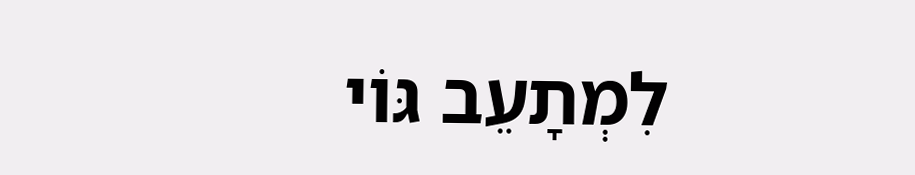לִמְתָעֵב גּוֹי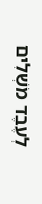לְעֶבֶד מֹשְׁלִים